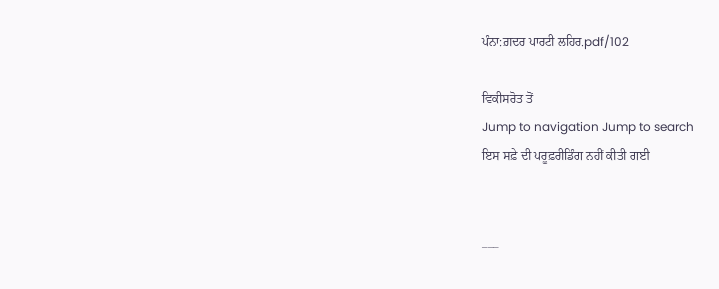ਪੰਨਾ:ਗ਼ਦਰ ਪਾਰਟੀ ਲਹਿਰ.pdf/102

ਵਿਕੀਸਰੋਤ ਤੋਂ
Jump to navigation Jump to search
ਇਸ ਸਫ਼ੇ ਦੀ ਪਰੂਫ਼ਰੀਡਿੰਗ ਨਹੀਂ ਕੀਤੀ ਗਈ


___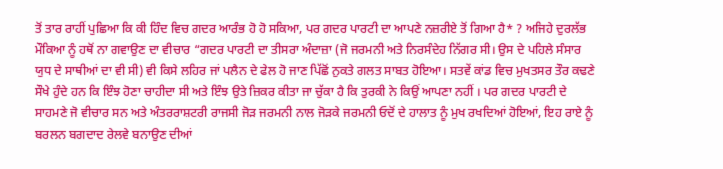ਤੋਂ ਤਾਰ ਰਾਹੀਂ ਪੁਛਿਆ ਕਿ ਕੀ ਹਿੰਦ ਵਿਚ ਗਦਰ ਆਰੰਭ ਹੋ ਹੋ ਸਕਿਆ, ਪਰ ਗਦਰ ਪਾਰਟੀ ਦਾ ਆਪਣੇ ਨਜ਼ਰੀਏ ਤੋਂ ਗਿਆ ਹੈ* ? ਅਜਿਹੇ ਦੁਰਲੱਭ ਮੌਕਿਆ ਨੂੰ ਹਥੋਂ ਨਾ ਗਵਾਉਣ ਦਾ ਵੀਚਾਰ “ਗਦਰ ਪਾਰਟੀ ਦਾ ਤੀਸਰਾ ਅੰਦਾਜ਼ਾ (ਜੋ ਜਰਮਨੀ ਅਤੇ ਨਿਰਸੰਦੇਹ ਨਿੱਗਰ ਸੀ। ਉਸ ਦੇ ਪਹਿਲੇ ਸੰਸਾਰ ਯੁਧ ਦੇ ਸਾਥੀਆਂ ਦਾ ਵੀ ਸੀ) ਵੀ ਕਿਸੇ ਲਹਿਰ ਜਾਂ ਪਲੈਨ ਦੇ ਫੇਲ ਹੋ ਜਾਣ ਪਿੱਛੋਂ ਨੁਕਤੇ ਗਲਤ ਸਾਬਤ ਹੋਇਆ। ਸਤਵੇਂ ਕਾਂਡ ਵਿਚ ਮੁਖਤਸਰ ਤੌਰ ਕਢਣੇ ਸੌਖੇ ਹੁੰਦੇ ਹਨ ਕਿ ਇੰਝ ਹੋਣਾ ਚਾਹੀਦਾ ਸੀ ਅਤੇ ਇੰਝ ਉਤੇ ਜ਼ਿਕਰ ਕੀਤਾ ਜਾ ਚੁੱਕਾ ਹੈ ਕਿ ਤੁਰਕੀ ਨੇ ਕਿਉਂ ਆਪਣਾ ਨਹੀਂ । ਪਰ ਗਦਰ ਪਾਰਟੀ ਦੇ ਸਾਹਮਣੇ ਜੋ ਵੀਚਾਰ ਸਨ ਅਤੇ ਅੰਤਰਰਾਸ਼ਟਰੀ ਰਾਜਸੀ ਜੋੜ ਜਰਮਨੀ ਨਾਲ ਜੋੜਕੇ ਜਰਮਨੀ ਓਦੋਂ ਦੇ ਹਾਲਾਤ ਨੂੰ ਮੁਖ ਰਖਦਿਆਂ ਹੋਇਆਂ, ਇਹ ਰਾਏ ਨੂੰ ਬਰਲਨ ਬਗਦਾਦ ਰੇਲਵੇ ਬਨਾਉਣ ਦੀਆਂ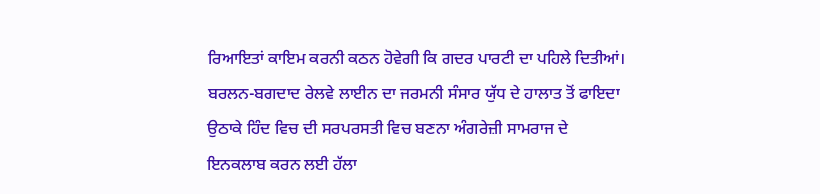ਰਿਆਇਤਾਂ ਕਾਇਮ ਕਰਨੀ ਕਠਨ ਹੋਵੇਗੀ ਕਿ ਗਦਰ ਪਾਰਟੀ ਦਾ ਪਹਿਲੇ ਦਿਤੀਆਂ। ਬਰਲਨ-ਬਗਦਾਦ ਰੇਲਵੇ ਲਾਈਨ ਦਾ ਜਰਮਨੀ ਸੰਸਾਰ ਯੁੱਧ ਦੇ ਹਾਲਾਤ ਤੋਂ ਫਾਇਦਾ ਉਠਾਕੇ ਹਿੰਦ ਵਿਚ ਦੀ ਸਰਪਰਸਤੀ ਵਿਚ ਬਣਨਾ ਅੰਗਰੇਜ਼ੀ ਸਾਮਰਾਜ ਦੇ ਇਨਕਲਾਬ ਕਰਨ ਲਈ ਹੱਲਾ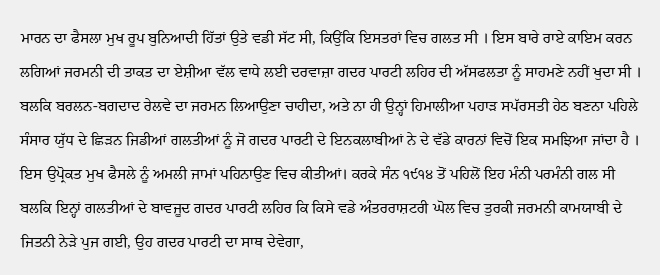ਮਾਰਨ ਦਾ ਫੈਸਲਾ ਮੁਖ ਰੂਪ ਬੁਨਿਆਦੀ ਹਿੱਤਾਂ ਉਤੇ ਵਡੀ ਸੱਟ ਸੀ, ਕਿਉਂਕਿ ਇਸਤਰਾਂ ਵਿਚ ਗਲਤ ਸੀ । ਇਸ ਬਾਰੇ ਰਾਏ ਕਾਇਮ ਕਰਨ ਲਗਿਆਂ ਜਰਮਨੀ ਦੀ ਤਾਕਤ ਦਾ ਏਸ਼ੀਆ ਵੱਲ ਵਾਧੇ ਲਈ ਦਰਵਾਜ਼ਾ ਗਦਰ ਪਾਰਟੀ ਲਹਿਰ ਦੀ ਅੱਸਫਲਤਾ ਨੂੰ ਸਾਹਮਣੇ ਨਹੀਂ ਖੁਦਾ ਸੀ । ਬਲਕਿ ਬਰਲਨ-ਬਗਦਾਦ ਰੇਲਵੇ ਦਾ ਜਰਮਨ ਲਿਆਉਣਾ ਚਾਹੀਦਾ, ਅਤੇ ਨਾ ਹੀ ਉਨ੍ਹਾਂ ਹਿਮਾਲੀਆ ਪਹਾੜ ਸਪੱਰਸਤੀ ਹੇਠ ਬਣਨਾ ਪਹਿਲੇ ਸੰਸਾਰ ਯੁੱਧ ਦੇ ਛਿੜਨ ਜਿਡੀਆਂ ਗਲਤੀਆਂ ਨੂੰ ਜੋ ਗਦਰ ਪਾਰਟੀ ਦੇ ਇਨਕਲਾਬੀਆਂ ਨੇ ਦੇ ਵੱਡੇ ਕਾਰਨਾਂ ਵਿਚੋਂ ਇਕ ਸਮਝਿਆ ਜਾਂਦਾ ਹੈ । ਇਸ ਉਪ੍ਰੋਕਤ ਮੁਖ ਫੈਸਲੇ ਨੂੰ ਅਮਲੀ ਜਾਮਾਂ ਪਹਿਨਾਉਣ ਵਿਚ ਕੀਤੀਆਂ। ਕਰਕੇ ਸੰਨ ੧੯੧੪ ਤੋਂ ਪਹਿਲੋਂ ਇਹ ਮੰਨੀ ਪਰਮੰਨੀ ਗਲ ਸੀ ਬਲਕਿ ਇਨ੍ਹਾਂ ਗਲਤੀਆਂ ਦੇ ਬਾਵਜੂਦ ਗਦਰ ਪਾਰਟੀ ਲਹਿਰ ਕਿ ਕਿਸੇ ਵਡੇ ਅੰਤਰਰਾਸ਼ਟਰੀ ਘੋਲ ਵਿਚ ਤੁਰਕੀ ਜਰਮਨੀ ਕਾਮਯਾਬੀ ਦੇ ਜਿਤਨੀ ਨੇੜੇ ਪੁਜ ਗਈ, ਉਹ ਗਦਰ ਪਾਰਟੀ ਦਾ ਸਾਥ ਦੇਵੇਗਾ,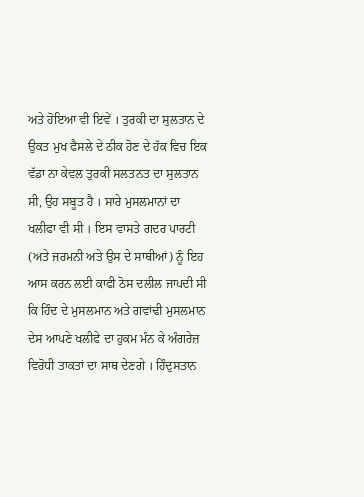ਅਤੇ ਹੋਇਆ ਵੀ ਇਵੇਂ । ਤੁਰਕੀ ਦਾ ਸੁਲਤਾਨ ਦੇ ਉਕਤ ਮੁਖ ਫੈਸਲੇ ਦੇ ਠੀਕ ਹੋਣ ਦੇ ਹੱਕ ਵਿਚ ਇਕ ਵੱਡਾ ਨਾ ਕੇਵਲ ਤੁਰਕੀ ਸਲਤਨਤ ਦਾ ਸੁਲਤਾਨ ਸੀ, ਉਹ ਸਬੂਤ ਹੈ । ਸਾਰੇ ਮੁਸਲਮਾਨਾਂ ਦਾ ਖਲੀਫਾ ਵੀ ਸੀ । ਇਸ ਵਾਸਤੇ ਗਦਰ ਪਾਰਟੀ (ਅਤੇ ਜਰਮਨੀ ਅਤੇ ਉਸ ਦੇ ਸਾਥੀਆਂ) ਨੂੰ ਇਹ ਆਸ ਕਰਨ ਲਈ ਕਾਫੀ ਠੋਸ ਦਲੀਲ ਜਾਪਦੀ ਸੀ ਕਿ ਹਿੰਦ ਦੇ ਮੁਸਲਮਾਨ ਅਤੇ ਗਵਾਂਢੀ ਮੁਸਲਮਾਨ ਦੇਸ ਆਪਣੇ ਖਲੀਫੇ ਦਾ ਹੁਕਮ ਮੰਨ ਕੇ ਅੰਗਰੇਜ਼ ਵਿਰੋਧੀ ਤਾਕਤਾਂ ਦਾ ਸਾਥ ਦੇਣਗੇ । ਹਿੰਦੁਸਤਾਨ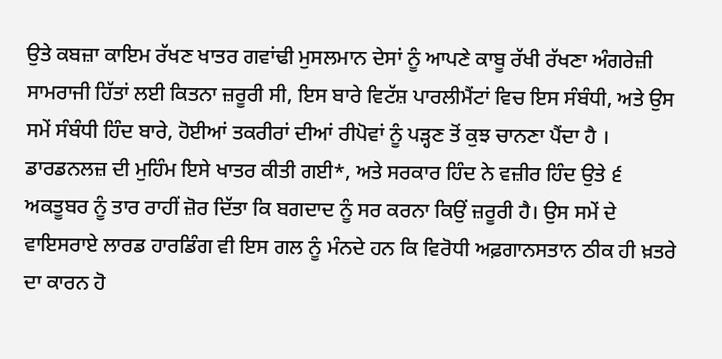ਉਤੇ ਕਬਜ਼ਾ ਕਾਇਮ ਰੱਖਣ ਖਾਤਰ ਗਵਾਂਢੀ ਮੁਸਲਮਾਨ ਦੇਸਾਂ ਨੂੰ ਆਪਣੇ ਕਾਬੂ ਰੱਖੀ ਰੱਖਣਾ ਅੰਗਰੇਜ਼ੀ ਸਾਮਰਾਜੀ ਹਿੱਤਾਂ ਲਈ ਕਿਤਨਾ ਜ਼ਰੂਰੀ ਸੀ, ਇਸ ਬਾਰੇ ਵਿਟੱਸ਼ ਪਾਰਲੀਮੈਂਟਾਂ ਵਿਚ ਇਸ ਸੰਬੰਧੀ, ਅਤੇ ਉਸ ਸਮੇਂ ਸੰਬੰਧੀ ਹਿੰਦ ਬਾਰੇ, ਹੋਈਆਂ ਤਕਰੀਰਾਂ ਦੀਆਂ ਰੀਪੋਵਾਂ ਨੂੰ ਪੜ੍ਹਣ ਤੋਂ ਕੁਝ ਚਾਨਣਾ ਪੈਂਦਾ ਹੈ । ਡਾਰਡਨਲਜ਼ ਦੀ ਮੁਹਿੰਮ ਇਸੇ ਖਾਤਰ ਕੀਤੀ ਗਈ*, ਅਤੇ ਸਰਕਾਰ ਹਿੰਦ ਨੇ ਵਜ਼ੀਰ ਹਿੰਦ ਉਤੇ ੬ ਅਕਤੂਬਰ ਨੂੰ ਤਾਰ ਰਾਹੀਂ ਜ਼ੋਰ ਦਿੱਤਾ ਕਿ ਬਗਦਾਦ ਨੂੰ ਸਰ ਕਰਨਾ ਕਿਉਂ ਜ਼ਰੂਰੀ ਹੈ। ਉਸ ਸਮੇਂ ਦੇ ਵਾਇਸਰਾਏ ਲਾਰਡ ਹਾਰਡਿੰਗ ਵੀ ਇਸ ਗਲ ਨੂੰ ਮੰਨਦੇ ਹਨ ਕਿ ਵਿਰੋਧੀ ਅਫ਼ਗਾਨਸਤਾਨ ਠੀਕ ਹੀ ਖ਼ਤਰੇ ਦਾ ਕਾਰਨ ਹੋ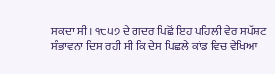ਸਕਦਾ ਸੀ। ੧੮੫੭ ਦੇ ਗਦਰ ਪਿਛੋਂ ਇਹ ਪਹਿਲੀ ਵੇਰ ਸਪੱਸ਼ਟ ਸੰਭਾਵਨਾ ਦਿਸ ਰਹੀ ਸੀ ਕਿ ਦੇਸ ਪਿਛਲੇ ਕਾਂਡ ਵਿਚ ਵੇਖਿਆ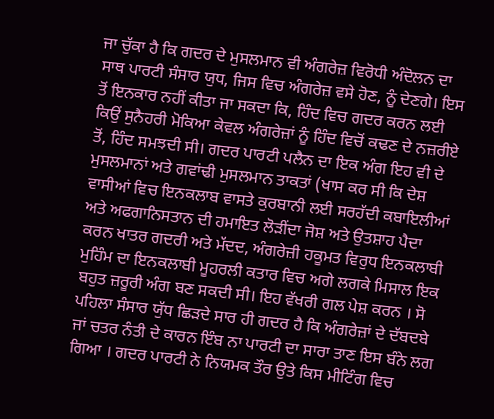ਜਾ ਚੁੱਕਾ ਹੈ ਕਿ ਗਦਰ ਦੇ ਮੁਸਲਮਾਨ ਵੀ ਅੰਗਰੇਜ਼ ਵਿਰੋਧੀ ਅੰਦੋਲਨ ਦਾ ਸਾਥ ਪਾਰਟੀ ਸੰਸਾਰ ਯੁਧ, ਜਿਸ ਵਿਚ ਅੰਗਰੇਜ਼ ਵਸੇ ਹੋਣ, ਨੂੰ ਦੇਣਗੇ। ਇਸ ਤੋਂ ਇਨਕਾਰ ਨਹੀਂ ਕੀਤਾ ਜਾ ਸਕਦਾ ਕਿ, ਹਿੰਦ ਵਿਚ ਗਦਰ ਕਰਨ ਲਈ ਕਿਉਂ ਸੁਨੈਹਰੀ ਮੋਕਿਆ ਕੇਵਲ ਅੰਗਰੇਜ਼ਾਂ ਨੂੰ ਹਿੰਦ ਵਿਚੋਂ ਕਢਣ ਦੇ ਨਜ਼ਰੀਏ ਤੋਂ, ਹਿੰਦ ਸਮਝਦੀ ਸੀ। ਗਦਰ ਪਾਰਟੀ ਪਲੈਨ ਦਾ ਇਕ ਅੰਗ ਇਹ ਵੀ ਦੇ ਮੁਸਲਮਾਨਾਂ ਅਤੇ ਗਵਾਂਢੀ ਮੁਸਲਮਾਨ ਤਾਕਤਾਂ (ਖਾਸ ਕਰ ਸੀ ਕਿ ਦੇਸ਼ ਵਾਸੀਆਂ ਵਿਚ ਇਨਕਲਾਬ ਵਾਸਤੇ ਕੁਰਬਾਨੀ ਲਈ ਸਰਹੱਦੀ ਕਬਾਇਲੀਆਂ ਅਤੇ ਅਫਗਾਨਿਸਤਾਨ ਦੀ ਹਮਾਇਤ ਲੋੜੀਂਦਾ ਜੋਸ਼ ਅਤੇ ਉਤਸ਼ਾਹ ਪੈਦਾ ਕਰਨ ਖਾਤਰ ਗਦਰੀ ਅਤੇ ਮੱਦਦ, ਅੰਗਰੇਜ਼ੀ ਹਕੂਮਤ ਵਿਰੁਧ ਇਨਕਲਾਬੀ ਮੁਹਿੰਮ ਦਾ ਇਨਕਲਾਬੀ ਮੂਹਰਲੀ ਕਤਾਰ ਵਿਚ ਅਗੇ ਲਗਕੇ ਮਿਸਾਲ ਇਕ ਬਹੁਤ ਜ਼ਰੂਰੀ ਅੰਗ ਬਣ ਸਕਦੀ ਸੀ। ਇਹ ਵੱਖਰੀ ਗਲ ਪੇਸ਼ ਕਰਨ । ਸੋ ਪਹਿਲਾ ਸੰਸਾਰ ਯੁੱਧ ਛਿੜਦੇ ਸਾਰ ਹੀ ਗਦਰ ਹੈ ਕਿ ਅੰਗਰੇਜ਼ਾਂ ਦੇ ਦੱਬਦਬੇ ਜਾਂ ਚਤਰ ਨੰਤੀ ਦੇ ਕਾਰਨ ਇੰਬ ਨਾ ਪਾਰਟੀ ਦਾ ਸਾਰਾ ਤਾਣ ਇਸ ਬੰਨੇ ਲਗ ਗਿਆ । ਗਦਰ ਪਾਰਟੀ ਨੇ ਨਿਯਮਕ ਤੌਰ ਉਤੇ ਕਿਸ ਮੀਟਿੰਗ ਵਿਚ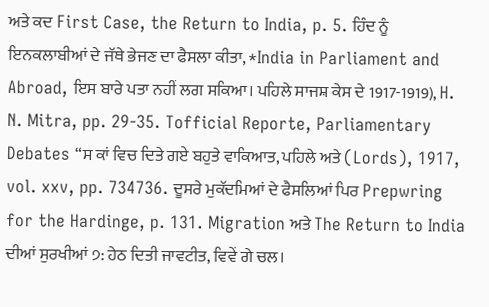ਅਤੇ ਕਦ First Case, the Return to India, p. 5. ਹਿੰਦ ਨੂੰ ਇਨਕਲਾਬੀਆਂ ਦੇ ਜੱਥੇ ਭੇਜਣ ਦਾ ਫੈਸਲਾ ਕੀਤਾ, *India in Parliament and Abroad, ਇਸ ਬਾਰੇ ਪਤਾ ਨਹੀਂ ਲਗ ਸਕਿਆ। ਪਹਿਲੇ ਸਾਜਸ਼ ਕੇਸ ਦੇ 1917-1919), H. N. Mitra, pp. 29-35. Tofficial Reporte, Parliamentary Debates “ਸ ਕਾਂ ਵਿਚ ਦਿਤੇ ਗਏ ਬਹੁਤੇ ਵਾਕਿਆਤ, ਪਹਿਲੇ ਅਤੇ (Lords), 1917, vol. xxv, pp. 734736. ਦੂਸਰੇ ਮੁਕੱਦਮਿਆਂ ਦੇ ਫੈਸਲਿਆਂ ਪਿਰ Prepwring for the Hardinge, p. 131. Migration ਅਤੇ The Return to India ਦੀਆਂ ਸੁਰਖੀਆਂ ੭: ਹੇਠ ਦਿਤੀ ਜਾਵਟੀਤ, ਵਿਵੇਂ ਗੇ ਚਲ।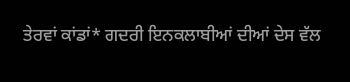ਤੇਰਵਾਂ ਕਾਂਡਾਂ* ਗਦਰੀ ਇਨਕਲਾਬੀਆਂ ਦੀਆਂ ਦੇਸ ਵੱਲ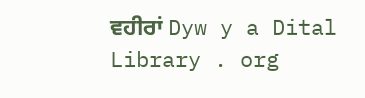ਵਹੀਰਾਂ Dyw y a Dital Library . org